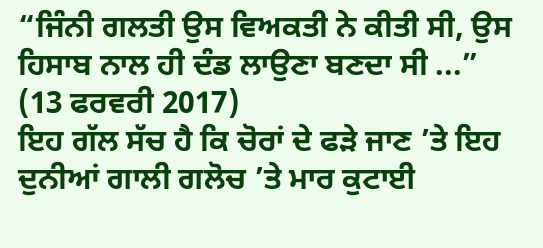“ਜਿੰਨੀ ਗਲਤੀ ਉਸ ਵਿਅਕਤੀ ਨੇ ਕੀਤੀ ਸੀ, ਉਸ ਹਿਸਾਬ ਨਾਲ ਹੀ ਦੰਡ ਲਾਉਣਾ ਬਣਦਾ ਸੀ ...”
(13 ਫਰਵਰੀ 2017)
ਇਹ ਗੱਲ ਸੱਚ ਹੈ ਕਿ ਚੋਰਾਂ ਦੇ ਫੜੇ ਜਾਣ ’ਤੇ ਇਹ ਦੁਨੀਆਂ ਗਾਲੀ ਗਲੋਚ ’ਤੇ ਮਾਰ ਕੁਟਾਈ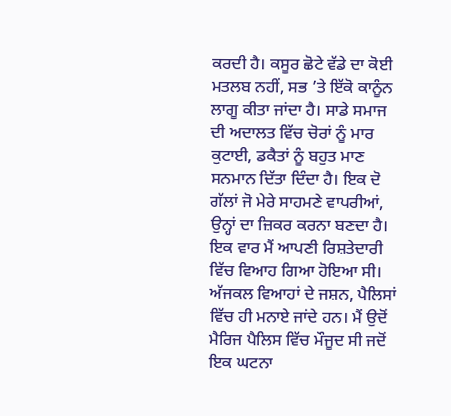ਕਰਦੀ ਹੈ। ਕਸੂਰ ਛੋਟੇ ਵੱਡੇ ਦਾ ਕੋਈ ਮਤਲਬ ਨਹੀਂ, ਸਭ ’ਤੇ ਇੱਕੋ ਕਾਨੂੰਨ ਲਾਗੂ ਕੀਤਾ ਜਾਂਦਾ ਹੈ। ਸਾਡੇ ਸਮਾਜ ਦੀ ਅਦਾਲਤ ਵਿੱਚ ਚੋਰਾਂ ਨੂੰ ਮਾਰ ਕੁਟਾਈ, ਡਕੈਤਾਂ ਨੂੰ ਬਹੁਤ ਮਾਣ ਸਨਮਾਨ ਦਿੱਤਾ ਦਿੰਦਾ ਹੈ। ਇਕ ਦੋ ਗੱਲਾਂ ਜੋ ਮੇਰੇ ਸਾਹਮਣੇ ਵਾਪਰੀਆਂ, ਉਨ੍ਹਾਂ ਦਾ ਜ਼ਿਕਰ ਕਰਨਾ ਬਣਦਾ ਹੈ।
ਇਕ ਵਾਰ ਮੈਂ ਆਪਣੀ ਰਿਸ਼ਤੇਦਾਰੀ ਵਿੱਚ ਵਿਆਹ ਗਿਆ ਹੋਇਆ ਸੀ। ਅੱਜਕਲ ਵਿਆਹਾਂ ਦੇ ਜਸ਼ਨ, ਪੈਲਿਸਾਂ ਵਿੱਚ ਹੀ ਮਨਾਏ ਜਾਂਦੇ ਹਨ। ਮੈਂ ਉਦੋਂ ਮੈਰਿਜ ਪੈਲਿਸ ਵਿੱਚ ਮੌਜੂਦ ਸੀ ਜਦੋਂ ਇਕ ਘਟਨਾ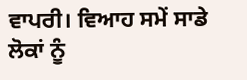ਵਾਪਰੀ। ਵਿਆਹ ਸਮੇਂ ਸਾਡੇ ਲੋਕਾਂ ਨੂੰ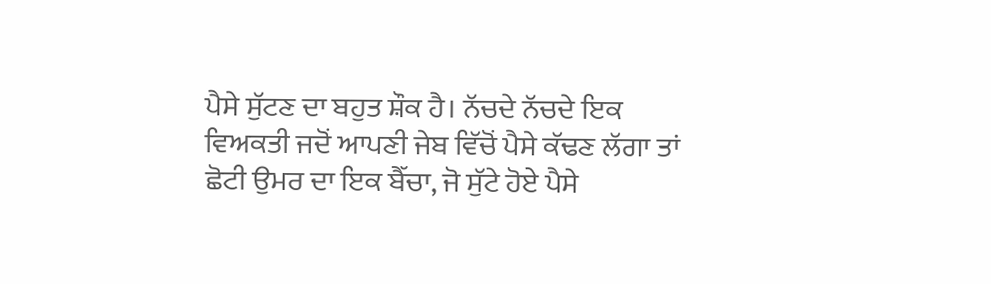ਪੈਸੇ ਸੁੱਟਣ ਦਾ ਬਹੁਤ ਸ਼ੌਕ ਹੈ। ਨੱਚਦੇ ਨੱਚਦੇ ਇਕ ਵਿਅਕਤੀ ਜਦੋਂ ਆਪਣੀ ਜੇਬ ਵਿੱਚੋਂ ਪੈਸੇ ਕੱਢਣ ਲੱਗਾ ਤਾਂ ਛੋਟੀ ਉਮਰ ਦਾ ਇਕ ਬੈੱਚਾ, ਜੋ ਸੁੱਟੇ ਹੋਏ ਪੈਸੇ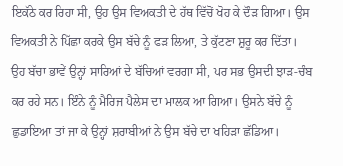ਇਕੱਠੇ ਕਰ ਰਿਹਾ ਸੀ, ਉਹ ਉਸ ਵਿਅਕਤੀ ਦੇ ਹੱਥ ਵਿੱਚੋਂ ਖੋਹ ਕੇ ਦੌੜ ਗਿਆ। ਉਸ ਵਿਅਕਤੀ ਨੇ ਪਿੱਛਾ ਕਰਕੇ ਉਸ ਬੱਚੇ ਨੂੰ ਫੜ ਲਿਆ, ਤੇ ਕੁੱਟਣਾ ਸ਼ੁਰੂ ਕਰ ਦਿੱਤਾ। ਉਹ ਬੱਚਾ ਭਾਵੇਂ ਉਨ੍ਹਾਂ ਸਾਰਿਆਂ ਦੇ ਬੱਚਿਆਂ ਵਰਗਾ ਸੀ, ਪਰ ਸਭ ਉਸਦੀ ਝਾੜ-ਚੰਬ ਕਰ ਰਹੇ ਸਨ। ਇੰਨੇ ਨੂੰ ਮੈਰਿਜ ਪੈਲੇਸ ਦਾ ਮਾਲਕ ਆ ਗਿਆ। ਉਸਨੇ ਬੱਚੇ ਨੂੰ ਛੁਡਾਇਆ ਤਾਂ ਜਾ ਕੇ ਉਨ੍ਹਾਂ ਸ਼ਰਾਬੀਆਂ ਨੇ ਉਸ ਬੱਚੇ ਦਾ ਖਹਿੜਾ ਛੱਡਿਆ।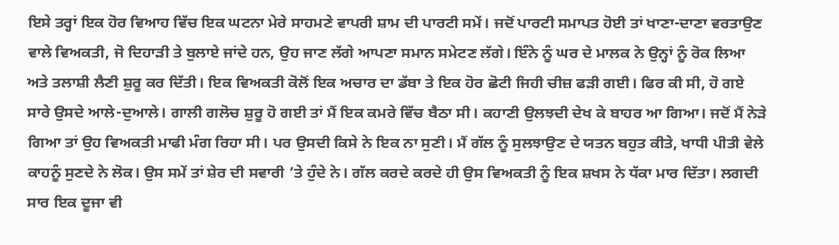ਇਸੇ ਤਰ੍ਹਾਂ ਇਕ ਹੋਰ ਵਿਆਹ ਵਿੱਚ ਇਕ ਘਟਨਾ ਮੇਰੇ ਸਾਹਮਣੇ ਵਾਪਰੀ ਸ਼ਾਮ ਦੀ ਪਾਰਟੀ ਸਮੇਂ। ਜਦੋਂ ਪਾਰਟੀ ਸਮਾਪਤ ਹੋਈ ਤਾਂ ਖਾਣਾ-ਦਾਣਾ ਵਰਤਾਉਣ ਵਾਲੇ ਵਿਅਕਤੀ, ਜੋ ਦਿਹਾੜੀ ਤੇ ਬੁਲਾਏ ਜਾਂਦੇ ਹਨ, ਉਹ ਜਾਣ ਲੱਗੇ ਆਪਣਾ ਸਮਾਨ ਸਮੇਟਣ ਲੱਗੇ। ਇੰਨੇ ਨੂੰ ਘਰ ਦੇ ਮਾਲਕ ਨੇ ਉਨ੍ਹਾਂ ਨੂੰ ਰੋਕ ਲਿਆ ਅਤੇ ਤਲਾਸ਼ੀ ਲੈਣੀ ਸ਼ੁਰੂ ਕਰ ਦਿੱਤੀ। ਇਕ ਵਿਅਕਤੀ ਕੋਲੋਂ ਇਕ ਅਚਾਰ ਦਾ ਡੱਬਾ ਤੇ ਇਕ ਹੋਰ ਛੋਟੀ ਜਿਹੀ ਚੀਜ਼ ਫੜੀ ਗਈ। ਫਿਰ ਕੀ ਸੀ, ਹੋ ਗਏ ਸਾਰੇ ਉਸਦੇ ਆਲੇ-ਦੁਆਲੇ। ਗਾਲੀ ਗਲੋਚ ਸ਼ੁਰੂ ਹੋ ਗਈ ਤਾਂ ਮੈਂ ਇਕ ਕਮਰੇ ਵਿੱਚ ਬੈਠਾ ਸੀ। ਕਹਾਣੀ ਉਲਝਦੀ ਦੇਖ ਕੇ ਬਾਹਰ ਆ ਗਿਆ। ਜਦੋਂ ਮੈਂ ਨੇੜੇ ਗਿਆ ਤਾਂ ਉਹ ਵਿਅਕਤੀ ਮਾਫੀ ਮੰਗ ਰਿਹਾ ਸੀ। ਪਰ ਉਸਦੀ ਕਿਸੇ ਨੇ ਇਕ ਨਾ ਸੁਣੀ। ਮੈਂ ਗੱਲ ਨੂੰ ਸੁਲਝਾਉਣ ਦੇ ਯਤਨ ਬਹੁਤ ਕੀਤੇ, ਖਾਧੀ ਪੀਤੀ ਵੇਲੇ ਕਾਹਨੂੰ ਸੁਣਦੇ ਨੇ ਲੋਕ। ਉਸ ਸਮੇਂ ਤਾਂ ਸ਼ੇਰ ਦੀ ਸਵਾਰੀ ’ਤੇ ਹੁੰਦੇ ਨੇ। ਗੱਲ ਕਰਦੇ ਕਰਦੇ ਹੀ ਉਸ ਵਿਅਕਤੀ ਨੂੰ ਇਕ ਸ਼ਖਸ ਨੇ ਧੱਕਾ ਮਾਰ ਦਿੱਤਾ। ਲਗਦੀ ਸਾਰ ਇਕ ਦੂਜਾ ਵੀ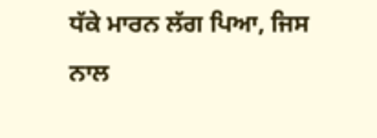ਧੱਕੇ ਮਾਰਨ ਲੱਗ ਪਿਆ, ਜਿਸ ਨਾਲ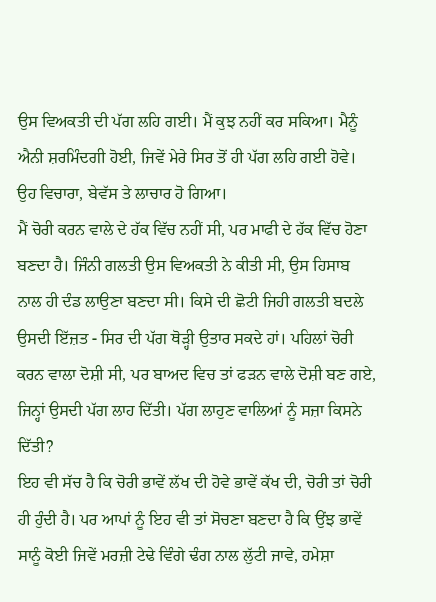ਉਸ ਵਿਅਕਤੀ ਦੀ ਪੱਗ ਲਹਿ ਗਈ। ਮੈਂ ਕੁਝ ਨਹੀਂ ਕਰ ਸਕਿਆ। ਮੈਨੂੰ ਐਨੀ ਸ਼ਰਮਿੰਦਗੀ ਹੋਈ, ਜਿਵੇਂ ਮੇਰੇ ਸਿਰ ਤੋਂ ਹੀ ਪੱਗ ਲਹਿ ਗਈ ਹੋਵੇ। ਉਹ ਵਿਚਾਰਾ, ਬੇਵੱਸ ਤੇ ਲਾਚਾਰ ਹੋ ਗਿਆ।
ਮੈਂ ਚੋਰੀ ਕਰਨ ਵਾਲੇ ਦੇ ਹੱਕ ਵਿੱਚ ਨਹੀਂ ਸੀ, ਪਰ ਮਾਫੀ ਦੇ ਹੱਕ ਵਿੱਚ ਹੋਣਾ ਬਣਦਾ ਹੈ। ਜਿੰਨੀ ਗਲਤੀ ਉਸ ਵਿਅਕਤੀ ਨੇ ਕੀਤੀ ਸੀ, ਉਸ ਹਿਸਾਬ ਨਾਲ ਹੀ ਦੰਡ ਲਾਉਣਾ ਬਣਦਾ ਸੀ। ਕਿਸੇ ਦੀ ਛੋਟੀ ਜਿਹੀ ਗਲਤੀ ਬਦਲੇ ਉਸਦੀ ਇੱਜ਼ਤ - ਸਿਰ ਦੀ ਪੱਗ ਥੋੜ੍ਹੀ ਉਤਾਰ ਸਕਦੇ ਹਾਂ। ਪਹਿਲਾਂ ਚੋਰੀ ਕਰਨ ਵਾਲਾ ਦੋਸ਼ੀ ਸੀ, ਪਰ ਬਾਅਦ ਵਿਚ ਤਾਂ ਫੜਨ ਵਾਲੇ ਦੋਸ਼ੀ ਬਣ ਗਏ, ਜਿਨ੍ਹਾਂ ਉਸਦੀ ਪੱਗ ਲਾਹ ਦਿੱਤੀ। ਪੱਗ ਲਾਹੁਣ ਵਾਲਿਆਂ ਨੂੰ ਸਜ਼ਾ ਕਿਸਨੇ ਦਿੱਤੀ?
ਇਹ ਵੀ ਸੱਚ ਹੈ ਕਿ ਚੋਰੀ ਭਾਵੇਂ ਲੱਖ ਦੀ ਹੋਵੇ ਭਾਵੇਂ ਕੱਖ ਦੀ, ਚੋਰੀ ਤਾਂ ਚੋਰੀ ਹੀ ਹੁੰਦੀ ਹੈ। ਪਰ ਆਪਾਂ ਨੂੰ ਇਹ ਵੀ ਤਾਂ ਸੋਚਣਾ ਬਣਦਾ ਹੈ ਕਿ ਉਂਝ ਭਾਵੇਂ ਸਾਨੂੰ ਕੋਈ ਜਿਵੇਂ ਮਰਜ਼ੀ ਟੇਢੇ ਵਿੰਗੇ ਢੰਗ ਨਾਲ ਲੁੱਟੀ ਜਾਵੇ, ਹਮੇਸ਼ਾ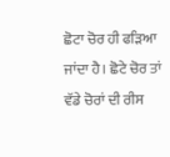ਛੋਟਾ ਚੋਰ ਹੀ ਫੜਿਆ ਜਾਂਦਾ ਹੈ। ਛੋਟੇ ਚੋਰ ਤਾਂ ਵੱਡੇ ਚੋਰਾਂ ਦੀ ਰੀਸ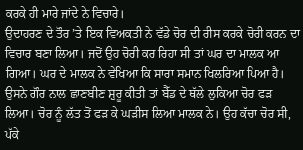ਕਰਕੇ ਹੀ ਮਾਰੇ ਜਾਂਦੇ ਨੇ ਵਿਚਾਰੇ।
ਉਦਾਹਰਣ ਦੇ ਤੌਰ ’ਤੇ ਇਕ ਵਿਅਕਤੀ ਨੇ ਵੱਡੇ ਚੋਰ ਦੀ ਰੀਸ ਕਰਕੇ ਚੋਰੀ ਕਰਨ ਦਾ ਵਿਚਾਰ ਬਣਾ ਲਿਆ। ਜਦੋਂ ਉਹ ਚੋਰੀ ਕਰ ਰਿਹਾ ਸੀ ਤਾਂ ਘਰ ਦਾ ਮਾਲਕ ਆ ਗਿਆ। ਘਰ ਦੇ ਮਾਲਕ ਨੇ ਵੇਖਿਆ ਕਿ ਸਾਰਾ ਸਮਾਨ ਖਿਲਰਿਆ ਪਿਆ ਹੈ। ਉਸਨੇ ਗੌਰ ਨਾਲ ਛਾਣਬੀਣ ਸ਼ੁਰੂ ਕੀਤੀ ਤਾਂ ਬੈੱਡ ਦੇ ਥੱਲੇ ਲੁਕਿਆ ਚੋਰ ਫੜ ਲਿਆ। ਚੋਰ ਨੂੰ ਲੱਤ ਤੋਂ ਫੜ ਕੇ ਘੜੀਸ ਲਿਆ ਮਾਲਕ ਨੇ। ਉਹ ਕੱਚਾ ਚੋਰ ਸੀ, ਪੱਕੇ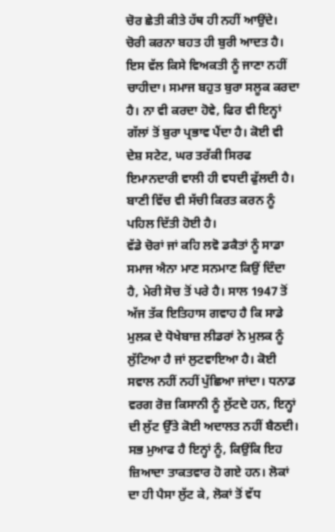ਚੋਰ ਛੇਤੀ ਕੀਤੇ ਹੱਥ ਹੀ ਨਹੀਂ ਆਉਂਦੇ।
ਚੋਰੀ ਕਰਨਾ ਬਹਤ ਹੀ ਬੁਰੀ ਆਦਤ ਹੈ। ਇਸ ਵੱਲ ਕਿਸੇ ਵਿਅਕਤੀ ਨੂੰ ਜਾਣਾ ਨਹੀਂ ਚਾਹੀਦਾ। ਸਮਾਜ ਬਹੁਤ ਬੁਰਾ ਸਲੂਕ ਕਰਦਾ ਹੈ। ਨਾ ਵੀ ਕਰਦਾ ਹੋਵੇ, ਫਿਰ ਵੀ ਇਨ੍ਹਾਂ ਗੱਲਾਂ ਤੋਂ ਬੁਰਾ ਪ੍ਰਭਾਵ ਪੈਂਦਾ ਹੈ। ਕੋਈ ਵੀ ਦੇਸ਼ ਸਟੇਟ, ਘਰ ਤਰੱਕੀ ਸਿਰਫ ਇਮਾਨਦਾਰੀ ਵਾਲੀ ਹੀ ਵਧਦੀ ਫੁੱਲਦੀ ਹੈ। ਬਾਣੀ ਵਿੱਚ ਵੀ ਸੱਚੀ ਕਿਰਤ ਕਰਨ ਨੂੰ ਪਹਿਲ ਦਿੱਤੀ ਹੋਈ ਹੈ।
ਵੱਡੇ ਚੋਰਾਂ ਜਾਂ ਕਹਿ ਲਵੋ ਡਕੈਤਾਂ ਨੂੰ ਸਾਡਾ ਸਮਾਜ ਐਨਾ ਮਾਣ ਸਨਮਾਣ ਕਿਉਂ ਦਿੰਦਾ ਹੈ, ਮੇਰੀ ਸੋਚ ਤੋਂ ਪਰੇ ਹੈ। ਸਾਲ 1947 ਤੋਂ ਅੱਜ ਤੱਕ ਇਤਿਹਾਸ ਗਵਾਹ ਹੈ ਕਿ ਸਾਡੇ ਮੁਲਕ ਦੇ ਧੋਖੇਬਾਜ਼ ਲੀਡਰਾਂ ਨੇ ਮੁਲਕ ਨੂੰ ਲੁੱਟਿਆ ਹੈ ਜਾਂ ਲੁਟਵਾਇਆ ਹੈ। ਕੋਈ ਸਵਾਲ ਨਹੀਂ ਨਹੀਂ ਪੁੱਛਿਆ ਜਾਂਦਾ। ਧਨਾਡ ਵਰਗ ਰੋਜ਼ ਕਿਸਾਨੀ ਨੂੰ ਲੁੱਟਦੇ ਹਨ, ਇਨ੍ਹਾਂ ਦੀ ਲੁੱਟ ਉੱਤੇ ਕੋਈ ਅਦਾਲਤ ਨਹੀਂ ਬੈਠਦੀ। ਸਭ ਮੁਆਫ ਹੈ ਇਨ੍ਹਾਂ ਨੂੰ, ਕਿਉਂਕਿ ਇਹ ਜ਼ਿਆਦਾ ਤਾਕਤਵਾਰ ਹੋ ਗਏ ਹਨ। ਲੋਕਾਂ ਦਾ ਹੀ ਪੈਸਾ ਲੁੱਟ ਕੇ, ਲੋਕਾਂ ਤੋਂ ਵੱਧ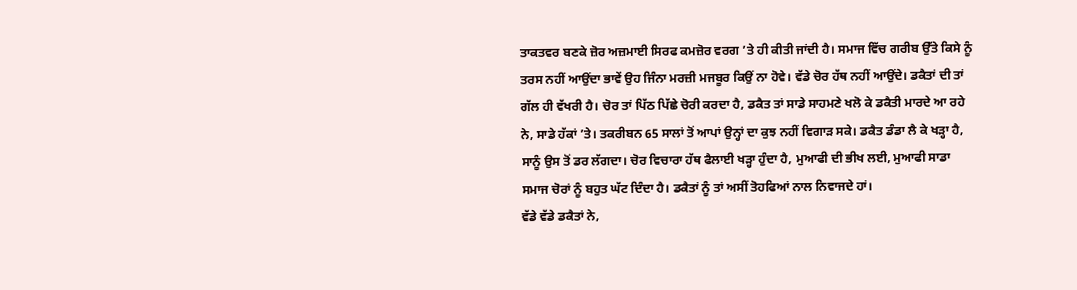ਤਾਕਤਵਰ ਬਣਕੇ ਜ਼ੋਰ ਅਜ਼ਮਾਈ ਸਿਰਫ ਕਮਜ਼ੋਰ ਵਰਗ ’ਤੇ ਹੀ ਕੀਤੀ ਜਾਂਦੀ ਹੈ। ਸਮਾਜ ਵਿੱਚ ਗਰੀਬ ਉੱਤੇ ਕਿਸੇ ਨੂੰ ਤਰਸ ਨਹੀਂ ਆਉਂਦਾ ਭਾਵੇਂ ਉਹ ਜਿੰਨਾ ਮਰਜ਼ੀ ਮਜਬੂਰ ਕਿਉਂ ਨਾ ਹੋਵੇ। ਵੱਡੇ ਚੋਰ ਹੱਥ ਨਹੀਂ ਆਉਂਦੇ। ਡਕੈਤਾਂ ਦੀ ਤਾਂ ਗੱਲ ਹੀ ਵੱਖਰੀ ਹੈ। ਚੋਰ ਤਾਂ ਪਿੱਠ ਪਿੱਛੇ ਚੋਰੀ ਕਰਦਾ ਹੈ, ਡਕੈਤ ਤਾਂ ਸਾਡੇ ਸਾਹਮਣੇ ਖਲੋ ਕੇ ਡਕੈਤੀ ਮਾਰਦੇ ਆ ਰਹੇ ਨੇ, ਸਾਡੇ ਹੱਕਾਂ ’ਤੇ। ਤਕਰੀਬਨ 65 ਸਾਲਾਂ ਤੋਂ ਆਪਾਂ ਉਨ੍ਹਾਂ ਦਾ ਕੁਝ ਨਹੀਂ ਵਿਗਾੜ ਸਕੇ। ਡਕੈਤ ਡੰਡਾ ਲੈ ਕੇ ਖੜ੍ਹਾ ਹੈ, ਸਾਨੂੰ ਉਸ ਤੋਂ ਡਰ ਲੱਗਦਾ। ਚੋਰ ਵਿਚਾਰਾ ਹੱਥ ਫੈਲਾਈ ਖੜ੍ਹਾ ਹੁੰਦਾ ਹੈ, ਮੁਆਫੀ ਦੀ ਭੀਖ ਲਈ, ਮੁਆਫੀ ਸਾਡਾ ਸਮਾਜ ਚੋਰਾਂ ਨੂੰ ਬਹੁਤ ਘੱਟ ਦਿੰਦਾ ਹੈ। ਡਕੈਤਾਂ ਨੂੰ ਤਾਂ ਅਸੀਂ ਤੋਹਫਿਆਂ ਨਾਲ ਨਿਵਾਜਦੇ ਹਾਂ।
ਵੱਡੇ ਵੱਡੇ ਡਕੈਤਾਂ ਨੇ,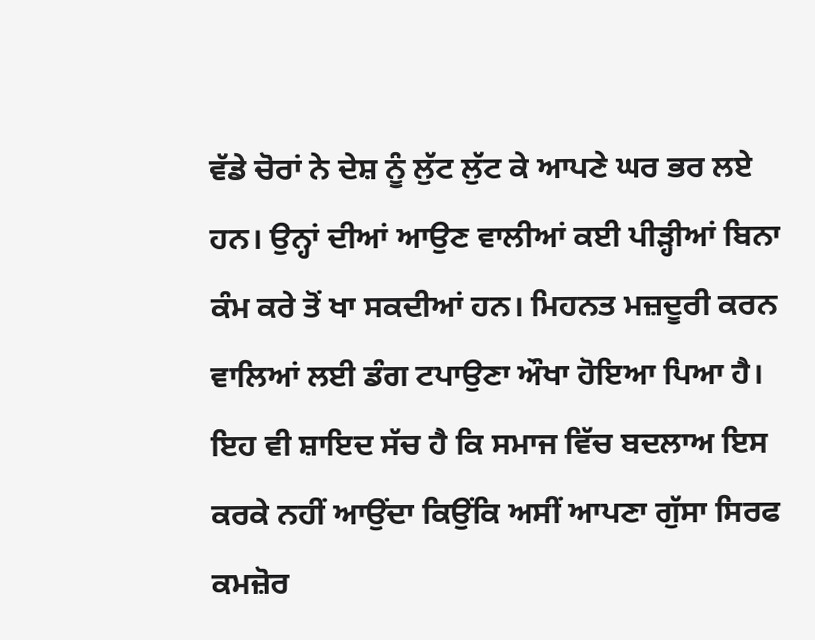ਵੱਡੇ ਚੋਰਾਂ ਨੇ ਦੇਸ਼ ਨੂੰ ਲੁੱਟ ਲੁੱਟ ਕੇ ਆਪਣੇ ਘਰ ਭਰ ਲਏ ਹਨ। ਉਨ੍ਹਾਂ ਦੀਆਂ ਆਉਣ ਵਾਲੀਆਂ ਕਈ ਪੀੜ੍ਹੀਆਂ ਬਿਨਾ ਕੰਮ ਕਰੇ ਤੋਂ ਖਾ ਸਕਦੀਆਂ ਹਨ। ਮਿਹਨਤ ਮਜ਼ਦੂਰੀ ਕਰਨ ਵਾਲਿਆਂ ਲਈ ਡੰਗ ਟਪਾਉਣਾ ਔਖਾ ਹੋਇਆ ਪਿਆ ਹੈ।
ਇਹ ਵੀ ਸ਼ਾਇਦ ਸੱਚ ਹੈ ਕਿ ਸਮਾਜ ਵਿੱਚ ਬਦਲਾਅ ਇਸ ਕਰਕੇ ਨਹੀਂ ਆਉਂਦਾ ਕਿਉਂਕਿ ਅਸੀਂ ਆਪਣਾ ਗੁੱਸਾ ਸਿਰਫ ਕਮਜ਼ੋਰ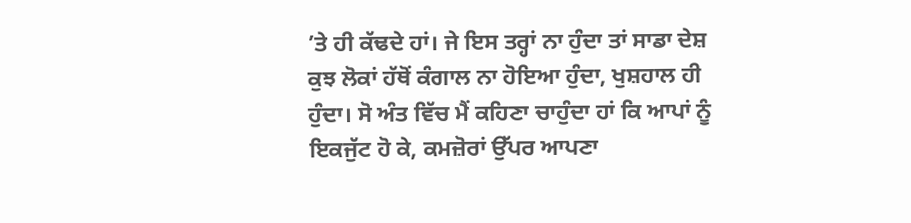’ਤੇ ਹੀ ਕੱਢਦੇ ਹਾਂ। ਜੇ ਇਸ ਤਰ੍ਹਾਂ ਨਾ ਹੁੰਦਾ ਤਾਂ ਸਾਡਾ ਦੇਸ਼ ਕੁਝ ਲੋਕਾਂ ਹੱਥੋਂ ਕੰਗਾਲ ਨਾ ਹੋਇਆ ਹੁੰਦਾ, ਖੁਸ਼ਹਾਲ ਹੀ ਹੁੰਦਾ। ਸੋ ਅੰਤ ਵਿੱਚ ਮੈਂ ਕਹਿਣਾ ਚਾਹੁੰਦਾ ਹਾਂ ਕਿ ਆਪਾਂ ਨੂੰ ਇਕਜੁੱਟ ਹੋ ਕੇ, ਕਮਜ਼ੋਰਾਂ ਉੱਪਰ ਆਪਣਾ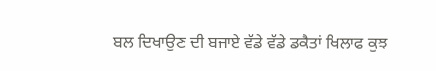ਬਲ ਦਿਖਾਉਣ ਦੀ ਬਜਾਏ ਵੱਡੇ ਵੱਡੇ ਡਕੈਤਾਂ ਖਿਲਾਫ ਕੁਝ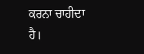ਕਰਨਾ ਚਾਹੀਦਾ ਹੈ।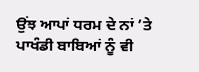ਉਂਝ ਆਪਾਂ ਧਰਮ ਦੇ ਨਾਂ ’ਤੇ ਪਾਖੰਡੀ ਬਾਬਿਆਂ ਨੂੰ ਵੀ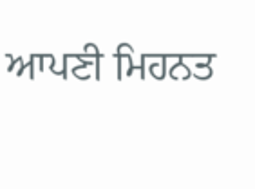ਆਪਣੀ ਮਿਹਨਤ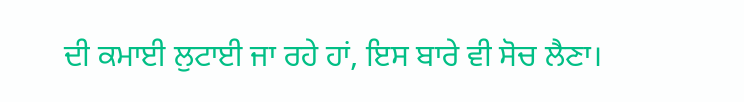ਦੀ ਕਮਾਈ ਲੁਟਾਈ ਜਾ ਰਹੇ ਹਾਂ, ਇਸ ਬਾਰੇ ਵੀ ਸੋਚ ਲੈਣਾ।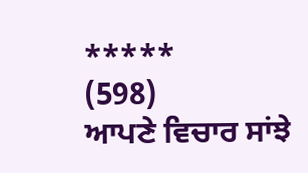*****
(598)
ਆਪਣੇ ਵਿਚਾਰ ਸਾਂਝੇ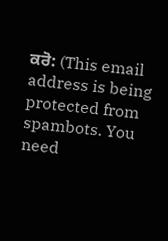ਕਰੋ: (This email address is being protected from spambots. You need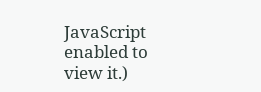JavaScript enabled to view it.)